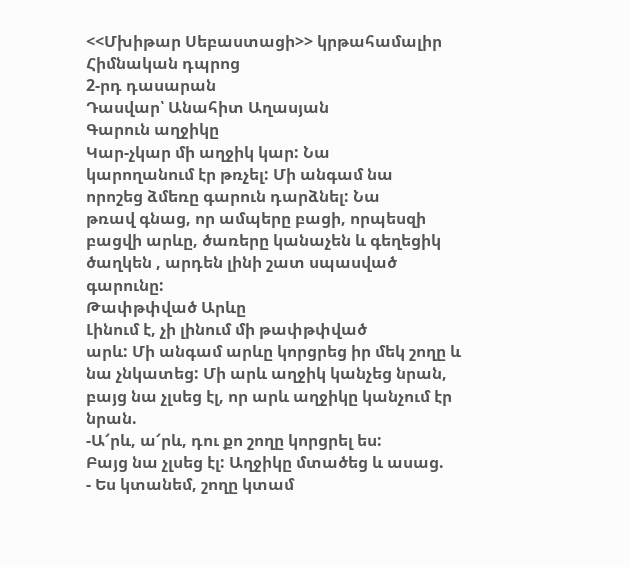<<Մխիթար Սեբաստացի>> կրթահամալիր
Հիմնական դպրոց
2-րդ դասարան
Դասվար՝ Անահիտ Աղասյան
Գարուն աղջիկը
Կար-չկար մի աղջիկ կար: Նա
կարողանում էր թռչել: Մի անգամ նա
որոշեց ձմեռը գարուն դարձնել: Նա
թռավ գնաց, որ ամպերը բացի, որպեսզի
բացվի արևը, ծառերը կանաչեն և գեղեցիկ
ծաղկեն , արդեն լինի շատ սպասված
գարունը:
Թափթփված Արևը
Լինում է, չի լինում մի թափթփված
արև: Մի անգամ արևը կորցրեց իր մեկ շողը և
նա չնկատեց: Մի արև աղջիկ կանչեց նրան,
բայց նա չլսեց էլ, որ արև աղջիկը կանչում էր
նրան.
-Ա՜րև, ա՜րև, դու քո շողը կորցրել ես:
Բայց նա չլսեց էլ: Աղջիկը մտածեց և ասաց.
- Ես կտանեմ, շողը կտամ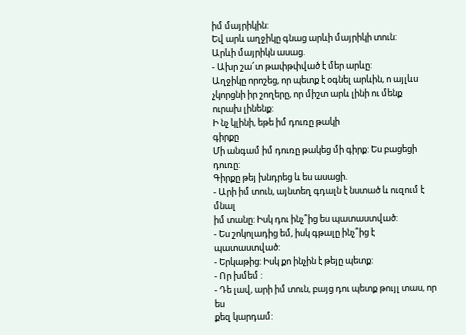իմ մայրիկին:
Եվ արև աղջիկը գնաց արևի մայրիկի տուն:
Արևի մայրիկն ասաց.
- Ախր շա՜տ թափթփված է մեր արևը:
Աղջիկը որոշեց, որ պետք է օգնել արևին, ո այլևս
չկորցնի իր շողերը, որ միշտ արև լինի ու մենք
ուրախ լինենք:
Ի նչ կլինի, եթե իմ դուռը թակի
գիրքը
Մի անգամ իմ դուռը թակեց մի գիրք: Ես բացեցի դուռը:
Գիրքը թեյ խնդրեց և ես ասացի.
- Արի իմ տուն, այնտեղ գդալն է նստած և ուզում է մնալ
իմ տանը: Իսկ դու ինչ՞ից ես պատաստված:
- Ես շոկոլադից եմ, իսկ գթալը ինչ՞ից է պատաստված:
- Երկաթից: Իսկ քո ինչին է թեյը պետք:
- Որ խմեմ :
- Դե լավ, արի իմ տուն, բայց դու պետք թույլ տաս, որ ես
քեզ կարդամ: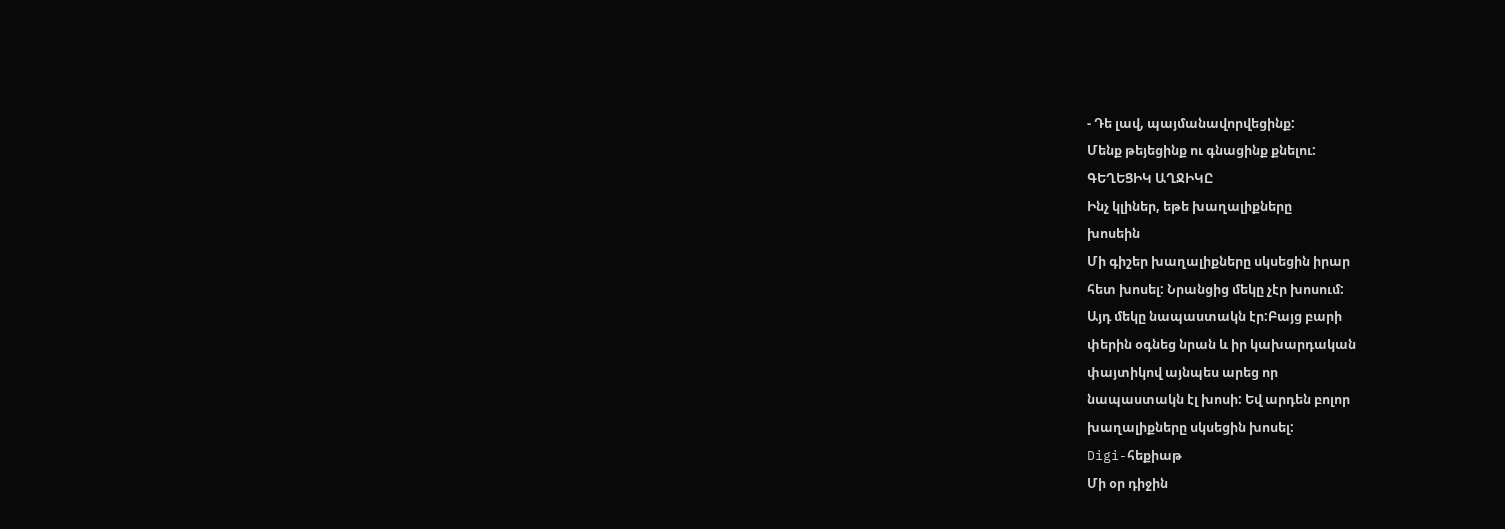- Դե լավ, պայմանավորվեցինք:
Մենք թեյեցինք ու գնացինք քնելու:
ԳԵՂԵՑԻԿ ԱՂՋԻԿԸ
Ինչ կլիներ, եթե խաղալիքները
խոսեին
Մի գիշեր խաղալիքները սկսեցին իրար
հետ խոսել: Նրանցից մեկը չէր խոսում:
Այդ մեկը նապաստակն էր:Բայց բարի
փերին օգնեց նրան և իր կախարդական
փայտիկով այնպես արեց որ
նապաստակն էլ խոսի: Եվ արդեն բոլոր
խաղալիքները սկսեցին խոսել:
Digi-հեքիաթ
Մի օր դիջին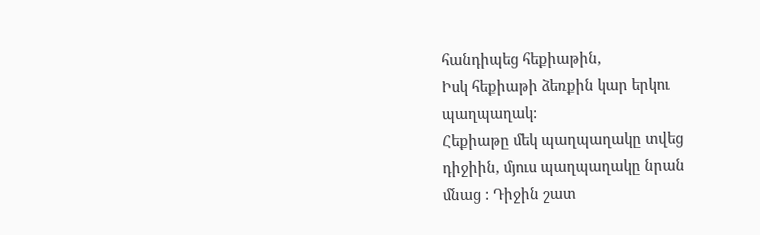հանդիպեց հեքիաթին,
Իսկ հեքիաթի ձեռքին կար երկու
պաղպաղակ:
Հեքիաթը մեկ պաղպաղակը տվեց
դիջիին, մյուս պաղպաղակը նրան
մնաց : Դիջին շատ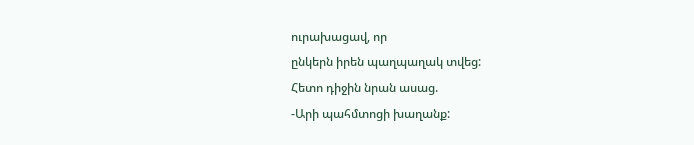ուրախացավ, որ
ընկերն իրեն պաղպաղակ տվեց:
Հետո դիջին նրան ասաց.
-Արի պահմտոցի խաղանք: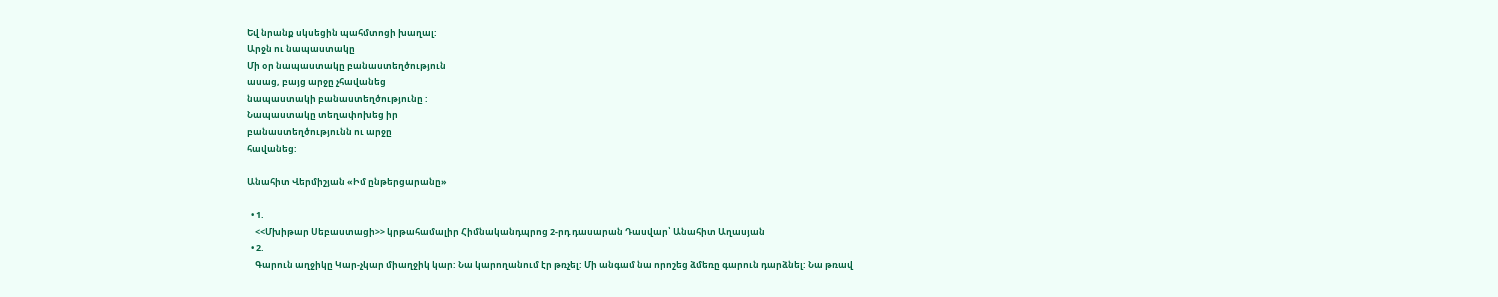Եվ նրանք սկսեցին պահմտոցի խաղալ:
Արջն ու նապաստակը
Մի օր նապաստակը բանաստեղծություն
ասաց, բայց արջը չհավանեց
նապաստակի բանաստեղծությունը :
Նապաստակը տեղափոխեց իր
բանաստեղծությունն ու արջը
հավանեց:

Անահիտ Վերմիշյան «Իմ ընթերցարանը»

  • 1.
    <<Մխիթար Սեբաստացի>> կրթահամալիր Հիմնականդպրոց 2-րդ դասարան Դասվար՝ Անահիտ Աղասյան
  • 2.
    Գարուն աղջիկը Կար-չկար միաղջիկ կար: Նա կարողանում էր թռչել: Մի անգամ նա որոշեց ձմեռը գարուն դարձնել: Նա թռավ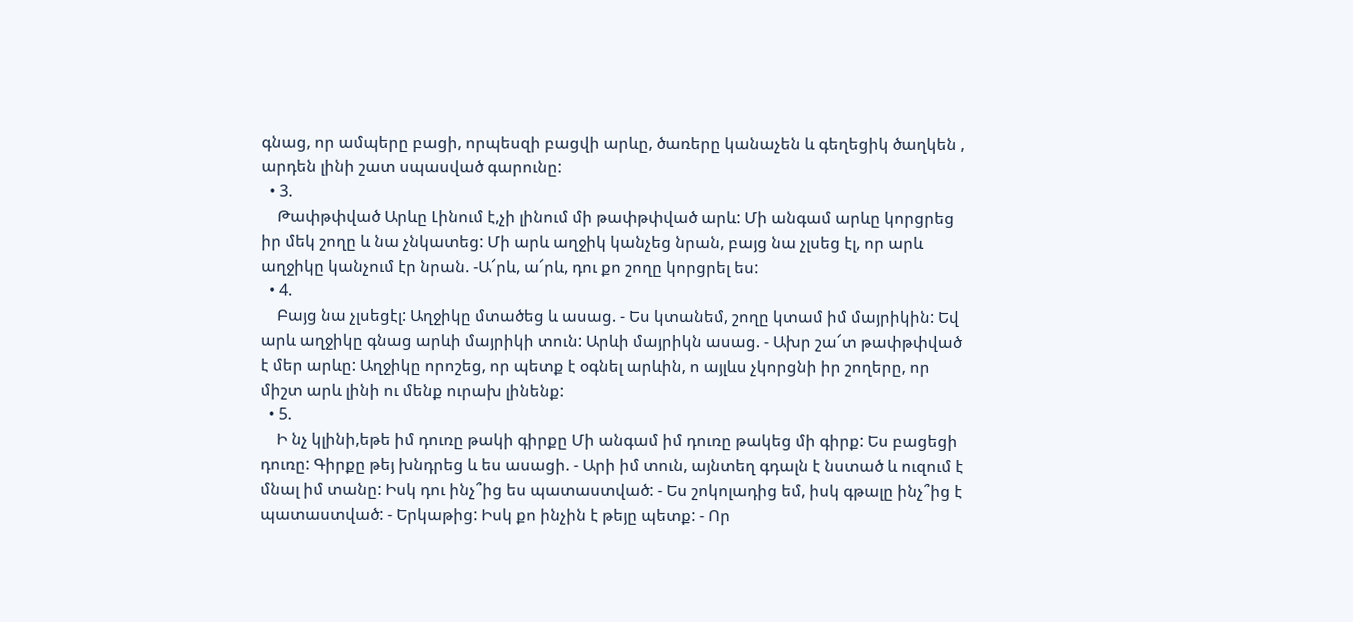գնաց, որ ամպերը բացի, որպեսզի բացվի արևը, ծառերը կանաչեն և գեղեցիկ ծաղկեն , արդեն լինի շատ սպասված գարունը:
  • 3.
    Թափթփված Արևը Լինում է,չի լինում մի թափթփված արև: Մի անգամ արևը կորցրեց իր մեկ շողը և նա չնկատեց: Մի արև աղջիկ կանչեց նրան, բայց նա չլսեց էլ, որ արև աղջիկը կանչում էր նրան. -Ա՜րև, ա՜րև, դու քո շողը կորցրել ես:
  • 4.
    Բայց նա չլսեցէլ: Աղջիկը մտածեց և ասաց. - Ես կտանեմ, շողը կտամ իմ մայրիկին: Եվ արև աղջիկը գնաց արևի մայրիկի տուն: Արևի մայրիկն ասաց. - Ախր շա՜տ թափթփված է մեր արևը: Աղջիկը որոշեց, որ պետք է օգնել արևին, ո այլևս չկորցնի իր շողերը, որ միշտ արև լինի ու մենք ուրախ լինենք:
  • 5.
    Ի նչ կլինի,եթե իմ դուռը թակի գիրքը Մի անգամ իմ դուռը թակեց մի գիրք: Ես բացեցի դուռը: Գիրքը թեյ խնդրեց և ես ասացի. - Արի իմ տուն, այնտեղ գդալն է նստած և ուզում է մնալ իմ տանը: Իսկ դու ինչ՞ից ես պատաստված: - Ես շոկոլադից եմ, իսկ գթալը ինչ՞ից է պատաստված: - Երկաթից: Իսկ քո ինչին է թեյը պետք: - Որ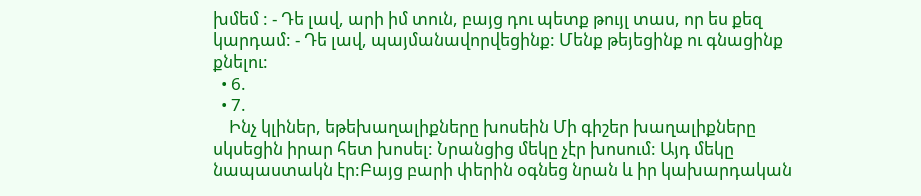խմեմ : - Դե լավ, արի իմ տուն, բայց դու պետք թույլ տաս, որ ես քեզ կարդամ: - Դե լավ, պայմանավորվեցինք: Մենք թեյեցինք ու գնացինք քնելու:
  • 6.
  • 7.
    Ինչ կլիներ, եթեխաղալիքները խոսեին Մի գիշեր խաղալիքները սկսեցին իրար հետ խոսել: Նրանցից մեկը չէր խոսում: Այդ մեկը նապաստակն էր:Բայց բարի փերին օգնեց նրան և իր կախարդական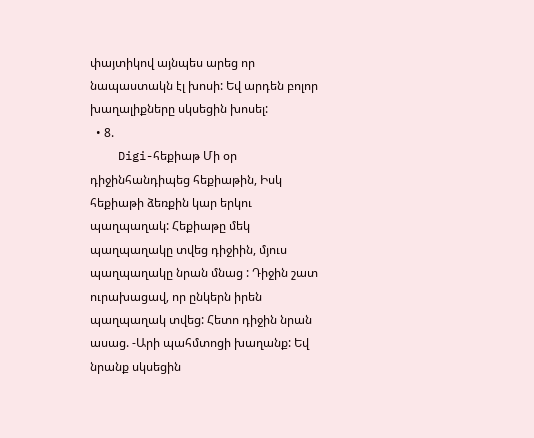փայտիկով այնպես արեց որ նապաստակն էլ խոսի: Եվ արդեն բոլոր խաղալիքները սկսեցին խոսել:
  • 8.
    Digi-հեքիաթ Մի օր դիջինհանդիպեց հեքիաթին, Իսկ հեքիաթի ձեռքին կար երկու պաղպաղակ: Հեքիաթը մեկ պաղպաղակը տվեց դիջիին, մյուս պաղպաղակը նրան մնաց : Դիջին շատ ուրախացավ, որ ընկերն իրեն պաղպաղակ տվեց: Հետո դիջին նրան ասաց. -Արի պահմտոցի խաղանք: Եվ նրանք սկսեցին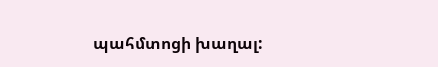պահմտոցի խաղալ: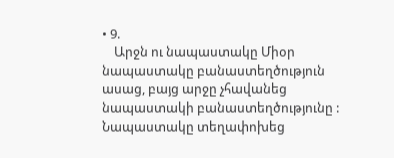• 9.
    Արջն ու նապաստակը Միօր նապաստակը բանաստեղծություն ասաց, բայց արջը չհավանեց նապաստակի բանաստեղծությունը : Նապաստակը տեղափոխեց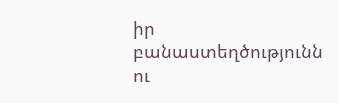իր բանաստեղծությունն ու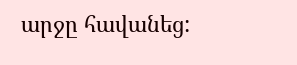արջը հավանեց: